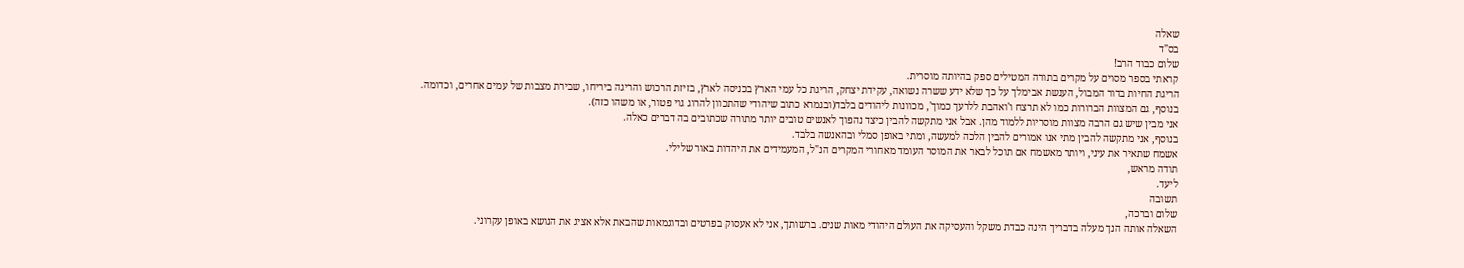שאלה
בס"ד
שלום כבוד הרב!
קראתי בספר מסוים על מקרים בתורה המטילים ספק בהיותה מוסרית.
הריגת החיות בדור המבול, הענשת אבימלך על כך שלא ידע ששרה נשואה, עקידת יצחק, הריגת כל עמי הארץ בכניסה לארץ, בזיזת הרכוש והריגה ביריחו, שבירת מצבות של עמים אחרים, וכדומה.
בנוסף, גם המצוות הברורות כמו לא תרצח ו'ואהבת ללרעך כמוך', מכוונות ליהודים בלבד(ובגמרא כתוב שיהודי שהתכוון להרוג גוי פטור, או משהו כזה).
אני מבין שיש גם הרבה מצוות מוסריות ללמוד מהן. אבל אני מתקשה להבין כיצד נהפוך לאנשים טובים יותר מתורה שכתובים בה דברים כאלה.
בנוסף, אני מתקשה להבין מתי אנו אמורים להבין הלכה למעשה, ומתי באופן סמלי ובהאנשה בלבד.
אשמח שתאיר את עיני, ויותר מאשמח אם תוכל לבאר את המוסר העומד מאחורי המקרים הנ"ל, המעמידים את היהדות באור שלילי.
תודה מראש,
ליעד.
תשובה
שלום וברכה,
השאלה אותה הנך מעלה בדבריך הינה כבדת משקל והעסיקה את העולם היהודי מאות שנים. ברשותך, אני לא אעסוק בפרטים ובדוגמאות שהבאת אלא אציג את הנושא באופן עקרוני.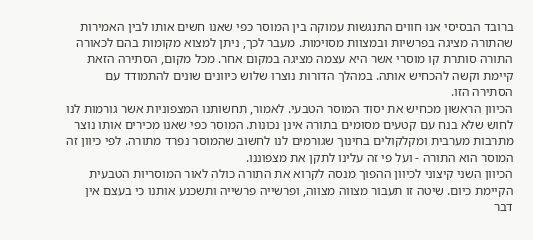ברובד הבסיסי אנו חווים התנגשות עמוקה בין המוסר כפי שאנו חשים אותו לבין האמירות שהתורה מציגה בפרשיות ובמצוות מסוימות. מעבר לכך, ניתן למצוא מקומות בהם לכאורה התורה סותרת קו מוסרי אשר היא עצמה מציגה במקום אחר. מכל מקום, הסתירה הזאת קיימת וקשה להכחיש אותה. במהלך הדורות נוצרו שלוש כיוונים שונים להתמודד עם הסתירה הזו.
הכיוון הראשון מכחיש את יסוד המוסר הטבעי. לאמור, תחשותנו המצפוניות אשר גורמות לנו לחוש שלא בנח עם קטעים מסומים בתורה אינן נכונות. המוסר כפי שאנו מכירים אותו נוצר מתרבות מערבית ומקלקולים בחינוך שגורמים לנו לחשוב שהמוסר נפרד מתורה. לפי כיוון זה המוסר הוא התורה - ועל פי זה עלינו לתקן את מצפוננו.
הכיוון השני קיצוני לכיוון ההפוך מנסה לקרוא את התורה כולה לאור המוסריות הטבעית הקיימת כיום. שיטה זו תעבור מצווה מצווה, ופרשייה פרשייה ותשכנע אותנו כי בעצם אין דבר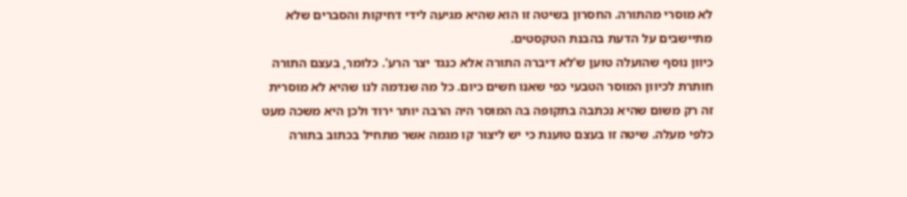לא מוסרי מהתורה. החסרון בשיטה זו הוא שהיא מגיעה לידי דחיקות והסברים שלא מתיישבים על הדעת בהבנת הטקסטים.
כיוון נוסף שהועלה טוען ש'לא דיברה התורה אלא כנגד יצר הרע'. כלומר, בעצם התורה חותרת לכיוון המוסר הטבעי כפי שאנו חשים כיום. כל מה שנדמה לנו שהיא לא מוסרית זה רק משום שהיא נכתבה בתקופה בה המוסר היה הרבה יותר ירוד ולכן היא משכה מעט כלפי מעלה. שיטה זו בעצם טוענת כי יש ליצור קו מגמה אשר מתחיל בכתוב בתורה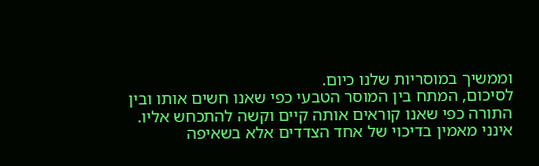וממשיך במוסריות שלנו כיום.
לסיכום, המתח בין המוסר הטבעי כפי שאנו חשים אותו ובין התורה כפי שאנו קוראים אותה קיים וקשה להתכחש אליו. אינני מאמין בדיכוי של אחד הצדדים אלא בשאיפה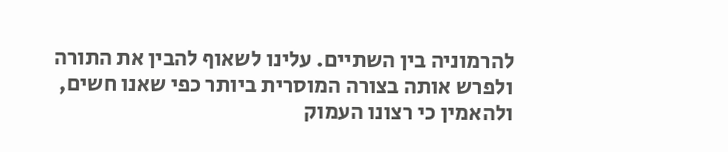להרמוניה בין השתיים. עלינו לשאוף להבין את התורה ולפרש אותה בצורה המוסרית ביותר כפי שאנו חשים, ולהאמין כי רצונו העמוק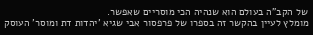של הקב"ה בעולם הוא שנהיה הכי מוסריים שאפשר.
מומלץ לעיין בהקשר זה בספרו של פרפסור אבי שגיא 'יהדות דת ומוסר' העוסק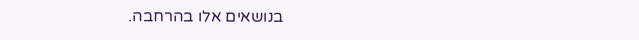בנושאים אלו בהרחבה.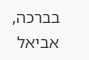בברכה,
אביאל